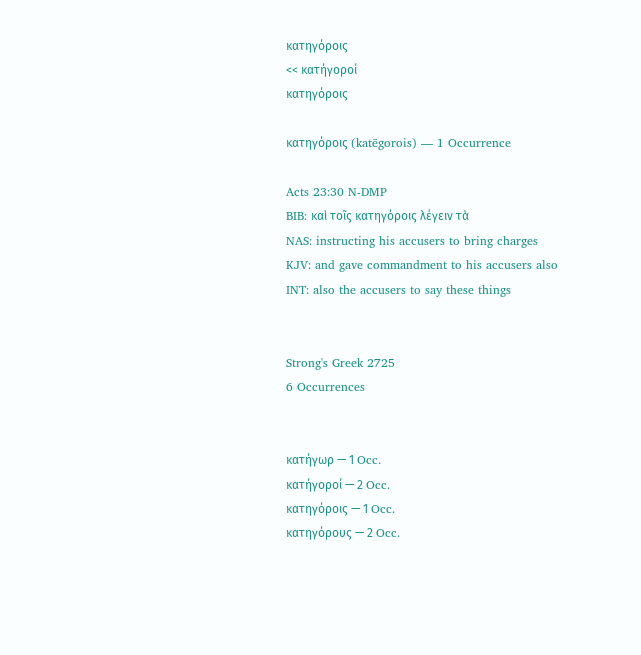κατηγόροις
<< κατήγοροί
κατηγόροις

κατηγόροις (katēgorois) — 1 Occurrence

Acts 23:30 N-DMP
BIB: καὶ τοῖς κατηγόροις λέγειν τὰ
NAS: instructing his accusers to bring charges
KJV: and gave commandment to his accusers also
INT: also the accusers to say these things


Strong's Greek 2725
6 Occurrences


κατήγωρ — 1 Occ.
κατήγοροί — 2 Occ.
κατηγόροις — 1 Occ.
κατηγόρους — 2 Occ.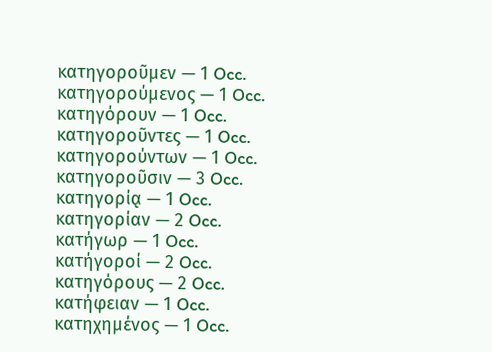κατηγοροῦμεν — 1 Occ.
κατηγορούμενος — 1 Occ.
κατηγόρουν — 1 Occ.
κατηγοροῦντες — 1 Occ.
κατηγορούντων — 1 Occ.
κατηγοροῦσιν — 3 Occ.
κατηγορίᾳ — 1 Occ.
κατηγορίαν — 2 Occ.
κατήγωρ — 1 Occ.
κατήγοροί — 2 Occ.
κατηγόρους — 2 Occ.
κατήφειαν — 1 Occ.
κατηχημένος — 1 Occ.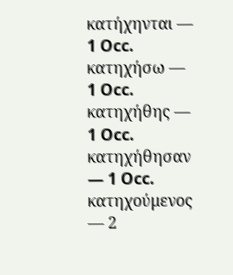κατήχηνται — 1 Occ.
κατηχήσω — 1 Occ.
κατηχήθης — 1 Occ.
κατηχήθησαν — 1 Occ.
κατηχούμενος — 2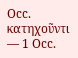Occ.
κατηχοῦντι — 1 Occ.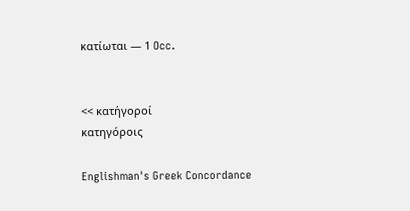κατίωται — 1 Occ.


<< κατήγοροί
κατηγόροις

Englishman's Greek Concordance